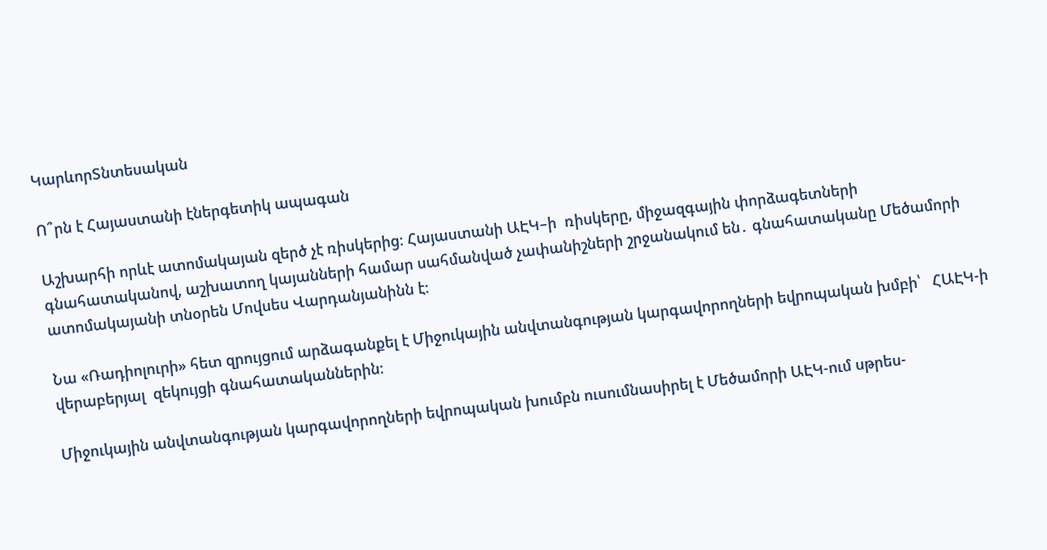ԿարևորՏնտեսական

Ո՞րն է Հայաստանի էներգետիկ ապագան

Աշխարհի որևէ ատոմակայան զերծ չէ ռիսկերից։ Հայաստանի ԱԷԿ–ի  ռիսկերը, միջազգային փորձագետների գնահատականով, աշխատող կայանների համար սահմանված չափանիշների շրջանակում են․ գնահատականը Մեծամորի ատոմակայանի տնօրեն Մովսես Վարդանյանինն է։

Նա «Ռադիոլուրի» հետ զրույցում արձագանքել է Միջուկային անվտանգության կարգավորողների եվրոպական խմբի՝   ՀԱԷԿ-ի վերաբերյալ  զեկույցի գնահատականներին։

Միջուկային անվտանգության կարգավորողների եվրոպական խումբն ուսումնասիրել է Մեծամորի ԱԷԿ-ում սթրես-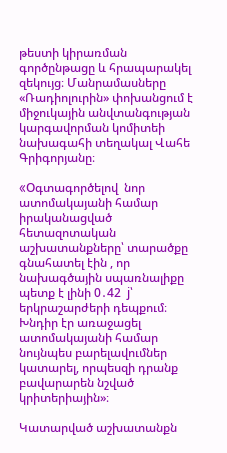թեստի կիրառման գործընթացը և հրապարակել զեկույց։ Մանրամասները «Ռադիոլուրին» փոխանցում է միջուկային անվտանգության կարգավորման կոմիտեի նախագահի տեղակալ Վահե Գրիգորյանը։

«Oգտագործելով  նոր ատոմակայանի համար իրականացված հետազոտական  աշխատանքները՝ տարածքը գնահատել էին , որ նախագծային սպառնալիքը պետք է լինի 0․42  j՝ երկրաշարժերի դեպքում։ Խնդիր էր առաջացել ատոմակայանի համար նույնպես բարելավումներ կատարել, որպեսզի դրանք  բավարարեն նշված կրիտերիային»։

Կատարված աշխատանքն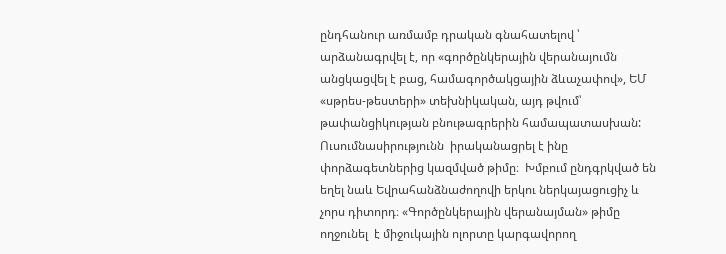ընդհանուր առմամբ դրական գնահատելով ՝  արձանագրվել է, որ «գործընկերային վերանայումն անցկացվել է բաց, համագործակցային ձևաչափով», ԵՄ «սթրես-թեստերի» տեխնիկական, այդ թվում՝ թափանցիկության բնութագրերին համապատասխան: Ուսումնասիրությունն  իրականացրել է ինը փորձագետներից կազմված թիմը։  Խմբում ընդգրկված են եղել նաև Եվրահանձնաժողովի երկու ներկայացուցիչ և չորս դիտորդ։ «Գործընկերային վերանայման» թիմը ողջունել  է միջուկային ոլորտը կարգավորող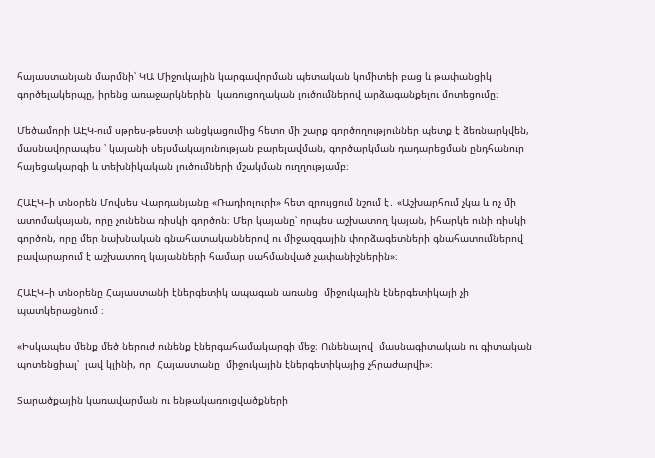հայաստանյան մարմնի՝ ԿԱ Միջուկային կարգավորման պետական կոմիտեի բաց և թափանցիկ գործելակերպը, իրենց առաջարկներին  կառուցողական լուծումներով արձագանքելու մոտեցումը։

Մեծամորի ԱԷԿ-ում սթրես-թեստի անցկացումից հետո մի շարք գործողություններ պետք է ձեռնարկվեն, մասնավորապես ՝ կայանի սեյսմակայունության բարելավման, գործարկման դադարեցման ընդհանուր հայեցակարգի և տեխնիկական լուծումների մշակման ուղղությամբ։

ՀԱԷԿ–ի տնօրեն Մովսես Վարդանյանը «Ռադիոլուրի» հետ զրույցում նշում է․ «Աշխարհում չկա և ոչ մի ատոմակայան, որը չունենա ռիսկի գործոն։ Մեր կայանը՝ որպես աշխատող կայան, իհարկե ունի ռիսկի գործոն, որը մեր նախնական գնահատականներով ու միջազգային փորձագետների գնահատումներով բավարարում է աշխատող կայանների համար սահմանված չափանիշներին»։

ՀԱԷԿ–ի տնօրենը Հայաստանի էներգետիկ ապագան առանց  միջուկային էներգետիկայի չի  պատկերացնում ։

«Իսկապես մենք մեծ ներուժ ունենք էներգահամակարգի մեջ։ Ունենալով  մասնագիտական ու գիտական պոտենցիալ՝  լավ կլինի, որ  Հայաստանը  միջուկային էներգետիկայից չհրաժարվի»։

Տարածքային կառավարման ու ենթակառուցվածքների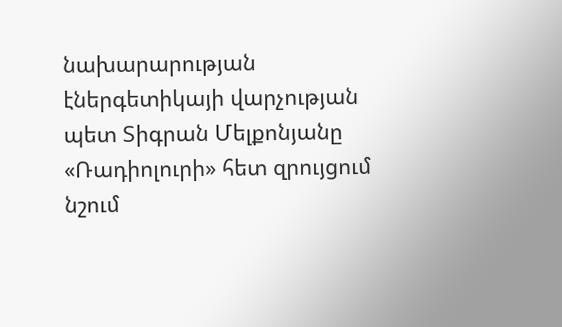նախարարության   էներգետիկայի վարչության պետ Տիգրան Մելքոնյանը «Ռադիոլուրի» հետ զրույցում նշում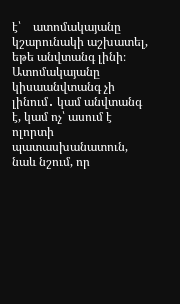է՝    ատոմակայանը կշարունակի աշխատել, եթե անվտանգ լինի։ Ատոմակայանը կիսաանվտանգ չի լինում․ կամ անվտանգ է, կամ ոչ՝ ասում է ոլորտի պատասխանատուն, նաև նշում, որ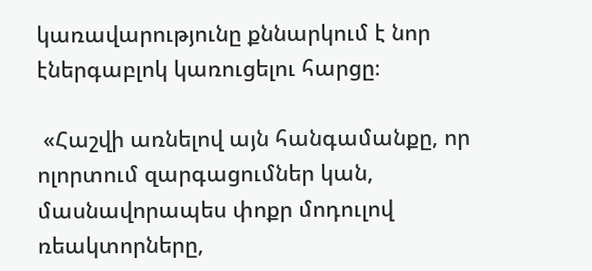կառավարությունը քննարկում է նոր էներգաբլոկ կառուցելու հարցը։

 «Հաշվի առնելով այն հանգամանքը, որ ոլորտում զարգացումներ կան, մասնավորապես փոքր մոդուլով ռեակտորները,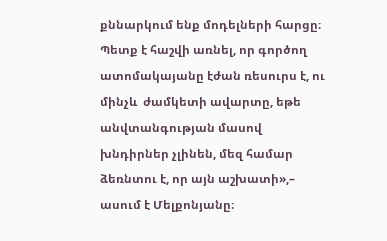քննարկում ենք մոդելների հարցը։ Պետք է հաշվի առնել, որ գործող ատոմակայանը էժան ռեսուրս է, ու մինչև  ժամկետի ավարտը, եթե անվտանգության մասով  խնդիրներ չլինեն, մեզ համար ձեռնտու է, որ այն աշխատի»,– ասում է Մելքոնյանը։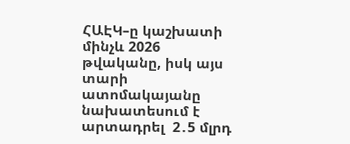ՀԱԷԿ–ը կաշխատի մինչև 2026 թվականը, իսկ այս տարի  ատոմակայանը  նախատեսում է արտադրել  2․5 մլրդ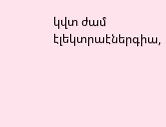կվտ ժամ էլեկտրաէներգիա,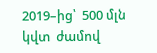2019–ից՝  500 մլն կվտ  ժամով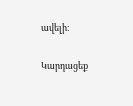ավելի։

Կարդացեք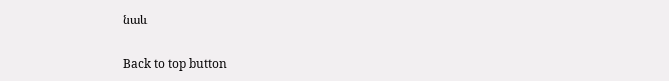նաև

Back to top button